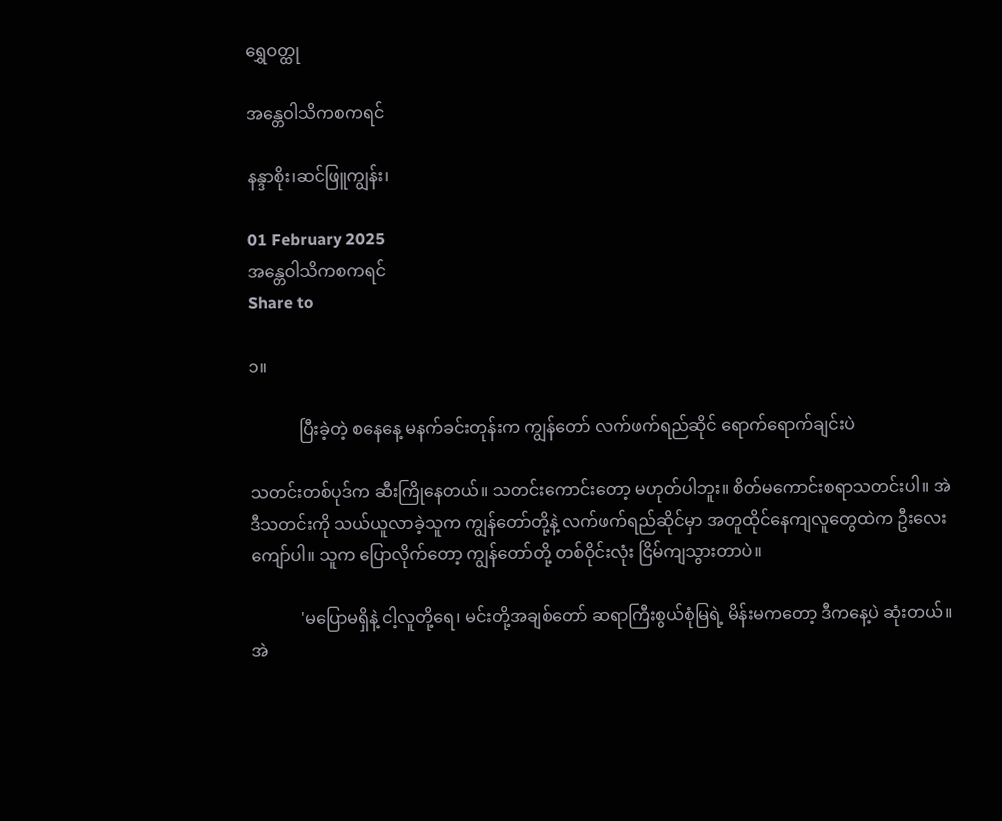ရွှေဝတ္ထု

အန္တေဝါသိကစကရင်

နန္ဒာစိုး၊ဆင်ဖြူကျွန်း၊

01 February 2025
အန္တေဝါသိကစကရင်
Share to

၁။

            ပြီးခဲ့တဲ့ စနေနေ့ မနက်ခင်းတုန်းက ကျွန်တော် လက်ဖက်ရည်ဆိုင် ရောက်ရောက်ချင်းပဲ

သတင်းတစ်ပုဒ်က ဆီးကြိုနေတယ်။ သတင်းကောင်းတော့ မဟုတ်ပါဘူး။ စိတ်မကောင်းစရာသတင်းပါ။ အဲဒီသတင်းကို သယ်ယူလာခဲ့သူက ကျွန်တော်တို့နဲ့ လက်ဖက်ရည်ဆိုင်မှာ အတူထိုင်နေကျလူတွေထဲက ဦးလေးကျော်ပါ။ သူက ပြောလိုက်တော့ ကျွန်တော်တို့ တစ်ဝိုင်းလုံး ငြိမ်ကျသွားတာပဲ။

            'မပြောမရှိနဲ့ ငါ့လူတို့ရေ၊ မင်းတို့အချစ်တော် ဆရာကြီးစွယ်စုံမြရဲ့ မိန်းမကတော့ ဒီကနေ့ပဲ ဆုံးတယ်။ အဲ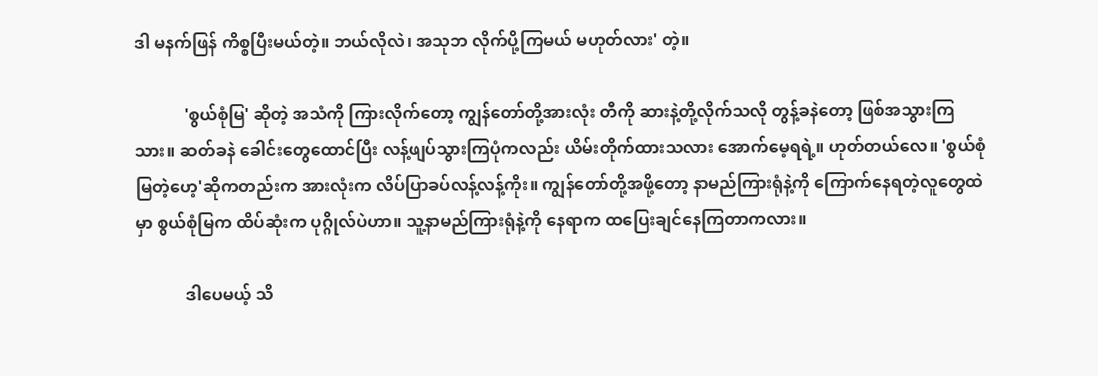ဒါ မနက်ဖြန် ကိစ္စပြီးမယ်တဲ့။ ဘယ်လိုလဲ၊ အသုဘ လိုက်ပို့ကြမယ် မဟုတ်လား' တဲ့။

            'စွယ်စုံမြ' ဆိုတဲ့ အသံကို ကြားလိုက်တော့ ကျွန်တော်တို့အားလုံး တီကို ဆားနဲ့တို့လိုက်သလို တွန့်ခနဲတော့ ဖြစ်အသွားကြသား။ ဆတ်ခနဲ ခေါင်းတွေထောင်ပြီး လန့်ဖျပ်သွားကြပုံကလည်း ယိမ်းတိုက်ထားသလား အောက်မေ့ရရဲ့။ ဟုတ်တယ်လေ။ 'စွယ်စုံမြတဲ့ဟေ့'ဆိုကတည်းက အားလုံးက လိပ်ပြာခပ်လန့်လန့်ကိုး။ ကျွန်တော်တို့အဖို့တော့ နာမည်ကြားရုံနဲ့ကို ကြောက်နေရတဲ့လူတွေထဲမှာ စွယ်စုံမြက ထိပ်ဆုံးက ပုဂ္ဂိုလ်ပဲဟာ။ သူ့နာမည်ကြားရုံနဲ့ကို နေရာက ထပြေးချင်နေကြတာကလား။

            ဒါပေမယ့် သိ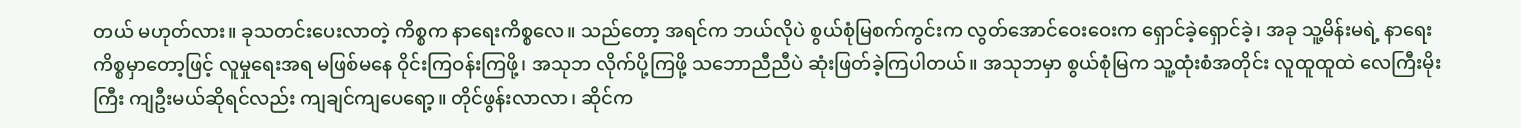တယ် မဟုတ်လား။ ခုသတင်းပေးလာတဲ့ ကိစ္စက နာရေးကိစ္စလေ။ သည်တော့ အရင်က ဘယ်လိုပဲ စွယ်စုံမြစက်ကွင်းက လွတ်အောင်ဝေးဝေးက ရှောင်ခဲ့ရှောင်ခဲ့၊ အခု သူ့မိန်းမရဲ့ နာရေးကိစ္စမှာတော့ဖြင့် လူမှုရေးအရ မဖြစ်မနေ ဝိုင်းကြဝန်းကြဖို့၊ အသုဘ လိုက်ပို့ကြဖို့ သဘောညီညီပဲ ဆုံးဖြတ်ခဲ့ကြပါတယ်။ အသုဘမှာ စွယ်စုံမြက သူ့ထုံးစံအတိုင်း လူထူထူထဲ လေကြီးမိုးကြီး ကျဦးမယ်ဆိုရင်လည်း ကျချင်ကျပေရော့။ တိုင်ဖွန်းလာလာ၊ ဆိုင်က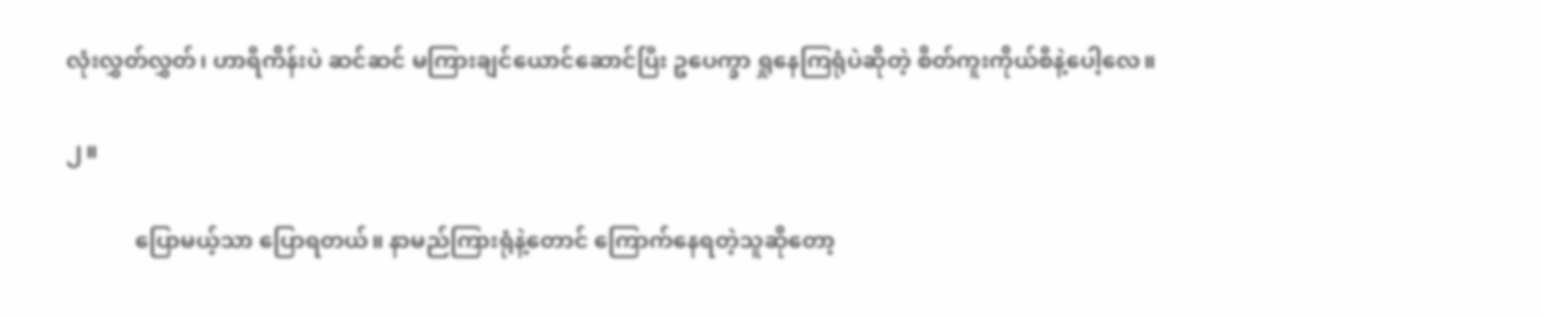လုံးလွှတ်လွှတ်၊ ဟာရီကိန်းပဲ ဆင်ဆင် မကြားချင်ယောင်ဆောင်ပြီး ဥပေက္ခာ ရှုနေကြရုံပဲဆိုတဲ့ စိတ်ကူးကိုယ်စီနဲ့ပေါ့လေ။

၂။

            ပြောမယ့်သာ ပြောရတယ်။ နာမည်ကြားရုံနဲ့တောင် ကြောက်နေရတဲ့သူဆိုတော့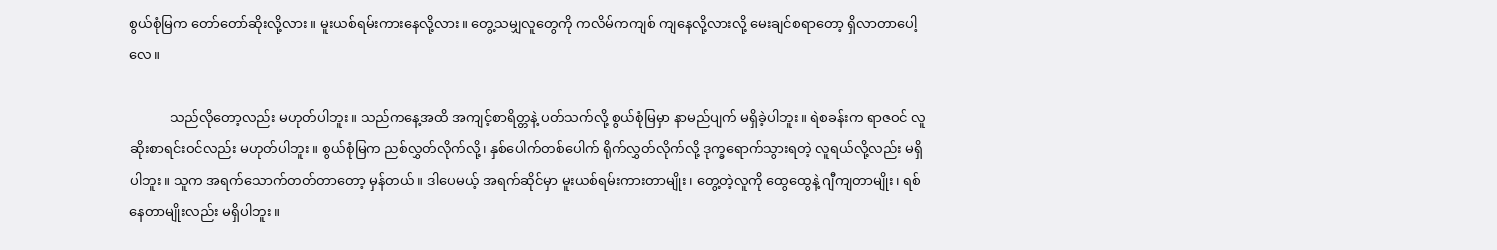စွယ်စုံမြက တော်တော်ဆိုးလို့လား။ မူးယစ်ရမ်းကားနေလို့လား။ တွေ့သမျှလူတွေကို ကလိမ်ကကျစ် ကျနေလို့လားလို့ မေးချင်စရာတော့ ရှိလာတာပေါ့လေ။

            သည်လိုတော့လည်း မဟုတ်ပါဘူး။ သည်ကနေ့အထိ အကျင့်စာရိတ္တနဲ့ ပတ်သက်လို့ စွယ်စုံမြမှာ နာမည်ပျက် မရှိခဲ့ပါဘူး။ ရဲစခန်းက ရာဇဝင် လူဆိုးစာရင်းဝင်လည်း မဟုတ်ပါဘူး။ စွယ်စုံမြက ညစ်လွှတ်လိုက်လို့၊ နှစ်ပေါက်တစ်ပေါက် ရိုက်လွှတ်လိုက်လို့ ဒုက္ခရောက်သွားရတဲ့ လူရယ်လို့လည်း မရှိပါဘူး။ သူက အရက်သောက်တတ်တာတော့ မှန်တယ်။ ဒါပေမယ့် အရက်ဆိုင်မှာ မူးယစ်ရမ်းကားတာမျိုး၊ တွေ့တဲ့လူကို ထွေထွေနဲ့ ဂျီကျတာမျိုး၊ ရစ်နေတာမျိုးလည်း မရှိပါဘူး။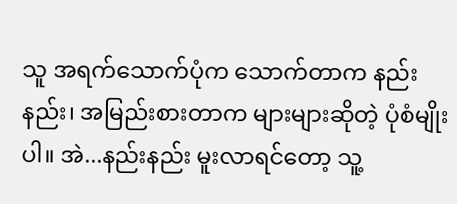သူ အရက်သောက်ပုံက သောက်တာက နည်းနည်း၊ အမြည်းစားတာက များများဆိုတဲ့ ပုံစံမျိုးပါ။ အဲ...နည်းနည်း မူးလာရင်တော့ သူ့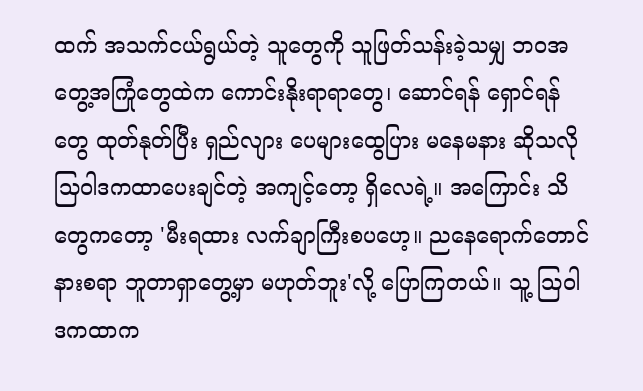ထက် အသက်ငယ်ရွယ်တဲ့ သူတွေကို သူဖြတ်သန်းခဲ့သမျှ ဘဝအတွေ့အကြုံတွေထဲက ကောင်းနိုးရာရာတွေ၊ ဆောင်ရန် ရှောင်ရန်တွေ ထုတ်နုတ်ပြီး ရှည်လျား ပေများထွေပြား မနေမနား ဆိုသလို သြဝါဒကထာပေးချင်တဲ့ အကျင့်တော့ ရှိလေရဲ့။ အကြောင်း သိတွေကတော့ 'မီးရထား လက်ချာကြီးစပဟေ့။ ညနေရောက်တောင် နားစရာ ဘူတာရှာတွေ့မှာ မဟုတ်ဘူး'လို့ ပြောကြတယ်။ သူ့ သြဝါဒကထာက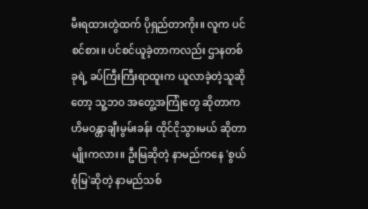မီးရထားတွဲထက် ပိုရှည်တာကိုး။ လူက ပင်စင်စား။ ပင်စင်ယူခဲ့တာကလည်း ဌာနတစ်ခုရဲ့ ခပ်ကြီးကြီးရာထူးက ယူလာခဲ့တဲ့သူဆိုတော့ သူ့ဘဝ အတွေ့အကြုံတွေ ဆိုတာက ဟိမဝန္တာချီးမွမ်းခန်း ထိုင်ငိုသွားမယ် ဆိုတာမျိုးကလား။ ဦးမြဆိုတဲ့ နာမည်ကနေ 'စွယ်စုံမြ'ဆိုတဲ့ နာမည်သစ်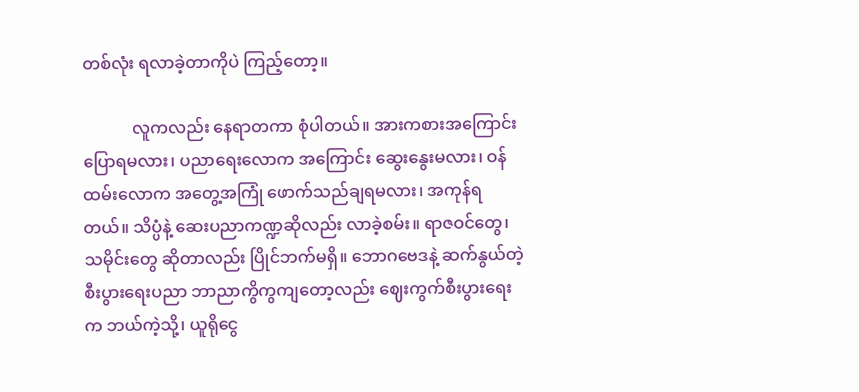တစ်လုံး ရလာခဲ့တာကိုပဲ ကြည့်တော့။

            လူကလည်း နေရာတကာ စုံပါတယ်။ အားကစားအကြောင်း ပြောရမလား၊ ပညာရေးလောက အကြောင်း ဆွေးနွေးမလား၊ ဝန်ထမ်းလောက အတွေ့အကြုံ ဖောက်သည်ချရမလား၊ အကုန်ရတယ်။ သိပ္ပံနဲ့ ဆေးပညာကဏ္ဍဆိုလည်း လာခဲ့စမ်း။ ရာဇဝင်တွေ၊ သမိုင်းတွေ ဆိုတာလည်း ပြိုင်ဘက်မရှိ။ ဘောဂဗေဒနဲ့ ဆက်နွယ်တဲ့ စီးပွားရေးပညာ ဘာညာကွိကွကျတော့လည်း ဈေးကွက်စီးပွားရေးက ဘယ်ကဲ့သို့၊ ယူရိုငွေ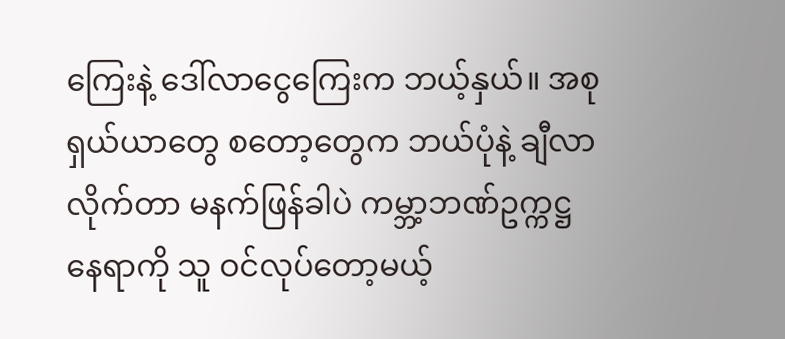ကြေးနဲ့ ဒေါ်လာငွေကြေးက ဘယ့်နှယ်။ အစုရှယ်ယာတွေ စတော့တွေက ဘယ်ပုံနဲ့ ချီလာလိုက်တာ မနက်ဖြန်ခါပဲ ကမ္ဘာ့ဘဏ်ဥက္ကဋ္ဌနေရာကို သူ ဝင်လုပ်တော့မယ့်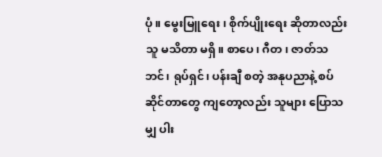ပုံ။ မွေးမြူရေး၊ စိုက်ပျိုးရေး ဆိုတာလည်း သူ မသိတာ မရှိ။ စာပေ၊ ဂီတ၊ ဇာတ်သဘင်၊ ရုပ်ရှင်၊ ပန်းချီ စတဲ့ အနုပညာနဲ့ စပ်ဆိုင်တာတွေ ကျတော့လည်း သူများ ပြောသမျှ ပါး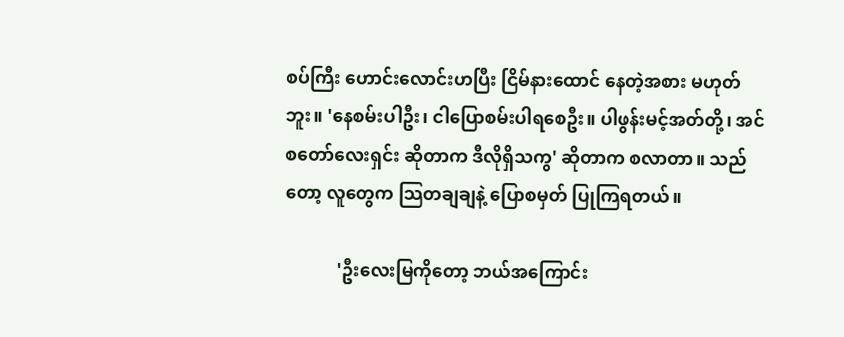စပ်ကြီး ဟောင်းလောင်းဟပြီး ငြိမ်နားထောင် နေတဲ့အစား မဟုတ်ဘူး။ 'နေစမ်းပါဦး၊ ငါပြောစမ်းပါရစေဦး။ ပါဖွန်းမင့်အတ်တို့၊ အင်စတော်လေးရှင်း ဆိုတာက ဒီလိုရှိသကွ' ဆိုတာက စလာတာ။ သည်တော့ လူတွေက သြတချချနဲ့ ပြောစမှတ် ပြုကြရတယ်။

            'ဦးလေးမြကိုတော့ ဘယ်အကြောင်း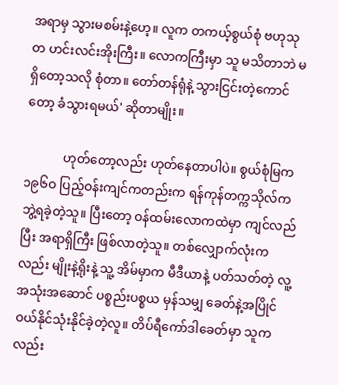အရာမှ သွားမစမ်းနဲ့ဟေ့။ လူက တကယ့်စွယ်စုံ ဗဟုသုတ ဟင်းလင်းအိုးကြီး။ လောကကြီးမှာ သူ မသိတာဘဲ မရှိတော့သလို စုံတာ။ တော်တန်ရုံနဲ့ သွားငြင်းတဲ့ကောင်တော့ ခံသွားရမယ်' ဆိုတာမျိုး။

            ဟုတ်တော့လည်း ဟုတ်နေတာပါပဲ။ စွယ်စုံမြက ၁၉၆ဝ ပြည့်ဝန်းကျင်ကတည်းက ရန်ကုန်တက္ကသိုလ်က ဘွဲ့ရခဲ့တဲ့သူ။ ပြီးတော့ ဝန်ထမ်းလောကထဲမှာ ကျင်လည်ပြီး အရာရှိကြီး ဖြစ်လာတဲ့သူ။ တစ်လျှောက်လုံးကလည်း မျိုးနဲ့ရိုးနဲ့ သူ့ အိမ်မှာက မီဒီယာနဲ့ ပတ်သတ်တဲ့ လူ့အသုံးအဆောင် ပစ္စည်းပစ္စယ မှန်သမျှ ခေတ်နဲ့အပြိုင် ဝယ်နိုင်သုံးနိုင်ခဲ့တဲ့လူ။ တိပ်ရီကော်ဒါခေတ်မှာ သူကလည်း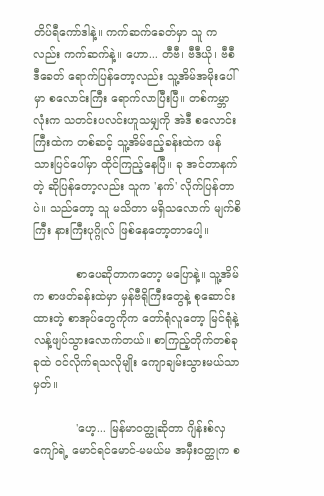တိပ်ရီကော်ဒါနဲ့။ ကက်ဆက်ခေတ်မှာ သူ ကလည်း ကက်ဆက်နဲ့။ ဟော... တီဗီ၊ ဗီဒီယို၊ ဗီစီဒီခေတ် ရောက်ပြန်တော့လည်း သူ့အိမ်အမိုးပေါ်မှာ စလောင်းကြီး ရောက်လာပြီးပြီ။ တစ်ကမ္ဘာလုံးက သတင်းပလင်းဟူသမျှကို အဲဒီ စလောင်းကြီးထဲက တစ်ဆင့် သူ့အိမ်ဧည့်ခန်းထဲက ဖန်သားပြင်ပေါ်မှာ ထိုင်ကြည့်နေပြီ။ ခု အင်တာနက်တဲ့ ဆိုပြန်တော့လည်း သူက 'နက်' လိုက်ပြန်တာပဲ။ သည်တော့ သူ မသိတာ မရှိသလောက် မျက်စိကြီး နားကြီးပုဂ္ဂိုလ် ဖြစ်နေတော့တာပေါ့။

            စာပေဆိုတာကတော့ မပြောနဲ့။ သူ့အိမ်က စာဖတ်ခန်းထဲမှာ မှန်ဗီရိုကြီးတွေနဲ့ စုဆောင်းထားတဲ့ စာအုပ်တွေကိုက တော်ရုံလူတော့ မြင်ရုံနဲ့ လန့်ဖျပ်သွားလောက်တယ်။ စာကြည့်တိုက်တစ်ခုခုထဲ ဝင်လိုက်ရသလိုမျိုး ကျောချမ်းသွားမယ်သာမှတ်။

            'ဟေ့... မြန်မာဝတ္ထုဆိုတာ ဂျိန်းစ်လှကျော်ရဲ့ မောင်ရင်မောင်-မမယ်မ အမှီးဝတ္ထုက စ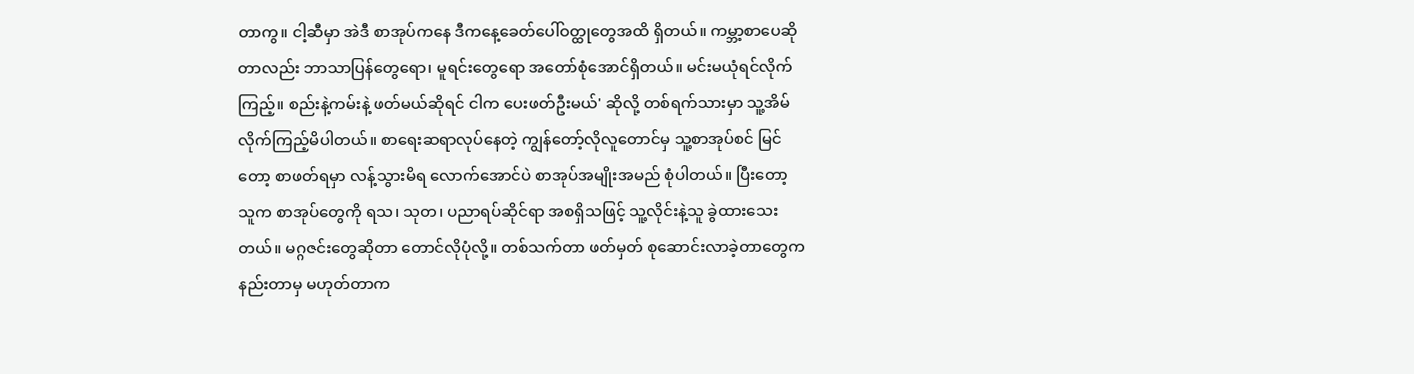တာကွ။ ငါ့ဆီမှာ အဲဒီ စာအုပ်ကနေ ဒီကနေ့ခေတ်ပေါ်ဝတ္ထုတွေအထိ ရှိတယ်။ ကမ္ဘာ့စာပေဆိုတာလည်း ဘာသာပြန်တွေရော၊ မူရင်းတွေရော အတော်စုံအောင်ရှိတယ်။ မင်းမယုံရင်လိုက်ကြည့်။ စည်းနဲ့ကမ်းနဲ့ ဖတ်မယ်ဆိုရင် ငါက ပေးဖတ်ဦးမယ်' ဆိုလို့ တစ်ရက်သားမှာ သူ့အိမ် လိုက်ကြည့်မိပါတယ်။ စာရေးဆရာလုပ်နေတဲ့ ကျွန်တော့်လိုလူတောင်မှ သူ့စာအုပ်စင် မြင်တော့ စာဖတ်ရမှာ လန့်သွားမိရ လောက်အောင်ပဲ စာအုပ်အမျိုးအမည် စုံပါတယ်။ ပြီးတော့ သူက စာအုပ်တွေကို ရသ၊ သုတ၊ ပညာရပ်ဆိုင်ရာ အစရှိသဖြင့် သူ့လိုင်းနဲ့သူ ခွဲထားသေးတယ်။ မဂ္ဂဇင်းတွေဆိုတာ တောင်လိုပုံလို့။ တစ်သက်တာ ဖတ်မှတ် စုဆောင်းလာခဲ့တာတွေက နည်းတာမှ မဟုတ်တာက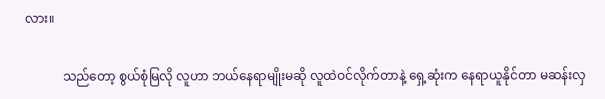လား။

            သည်တော့ စွယ်စုံမြလို လူဟာ ဘယ်နေရာမျိုးမဆို လူထဲဝင်လိုက်တာနဲ့ ရှေ့ဆုံးက နေရာယူနိုင်တာ မဆန်းလှ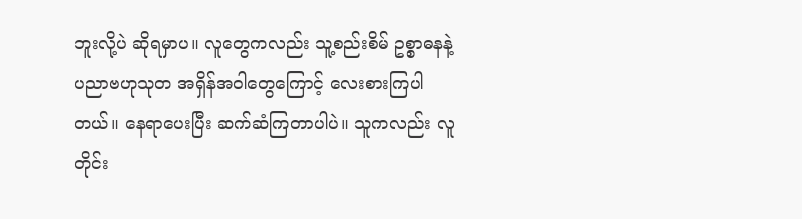ဘူးလို့ပဲ ဆိုရမှာပ။ လူတွေကလည်း သူ့စည်းစိမ် ဥစ္စာဓနနဲ့ ပညာဗဟုသုတ အရှိန်အဝါတွေကြောင့် လေးစားကြပါတယ်။ နေရာပေးပြီး ဆက်ဆံကြတာပါပဲ။ သူကလည်း လူတိုင်း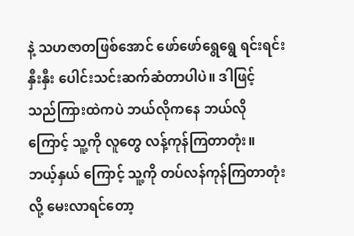နဲ့ သဟဇာတဖြစ်အောင် ဖော်ဖော်ရွေရွေ ရင်းရင်းနှီးနှီး ပေါင်းသင်းဆက်ဆံတာပါပဲ။ ဒါဖြင့် သည်ကြားထဲကပဲ ဘယ်လိုကနေ ဘယ်လိုကြောင့် သူ့ကို လူတွေ လန့်ကုန်ကြတာတုံး။ ဘယ့်နှယ် ကြောင့် သူ့ကို တပ်လန်ကုန်ကြတာတုံးလို့ မေးလာရင်တော့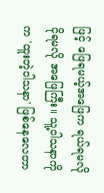ဖြင့် ဖြေရမယ့်အဖြေက ရယ်ရမလို ငိုရမလို အဖြေကြီး။ သူ့ဝါသနာကိုက 'ထူးတဲ့ဝါသနာ' ဖြစ်နေလေတာ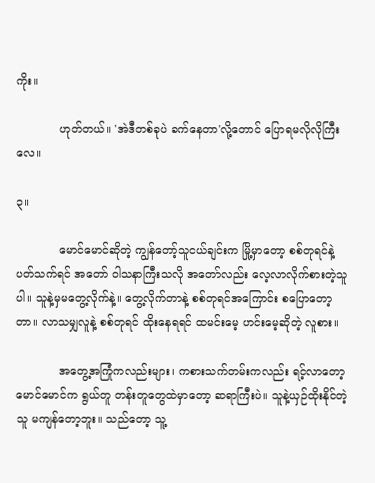ကိုး။

            ဟုတ်တယ်။ 'အဲဒီတစ်ခုပဲ ခက်နေတာ'လို့တောင် ပြောရမလိုလိုကြီးလေ။

၃။

            မောင်မောင်ဆိုတဲ့ ကျွန်တော့်သူငယ်ချင်းက မြို့မှာတော့ စစ်တုရင်နဲ့ ပတ်သက်ရင် အတော် ဝါသနာကြီးသလို အတော်လည်း လေ့လာလိုက်စားတဲ့သူပါ။ သူနဲ့မှမတွေ့လိုက်နဲ့။ တွေ့လိုက်တာနဲ့ စစ်တုရင်အကြောင်း စပြောတော့တာ။ လာသမျှလူနဲ့ စစ်တုရင် ထိုးနေရရင် ထမင်းမေ့ ဟင်းမေ့ဆိုတဲ့ လူစား။

            အတွေ့အကြုံကလည်းများ၊ ကစားသက်တမ်းကလည်း ရင့်လာတော့ မောင်မောင်က ရွယ်တူ တန်းတူတွေထဲမှာတော့ ဆရာကြီးပဲ။ သူနဲ့ယှဉ်ထိုးနိုင်တဲ့သူ မကျန်တော့ဘူး။ သည်တော့ သူ့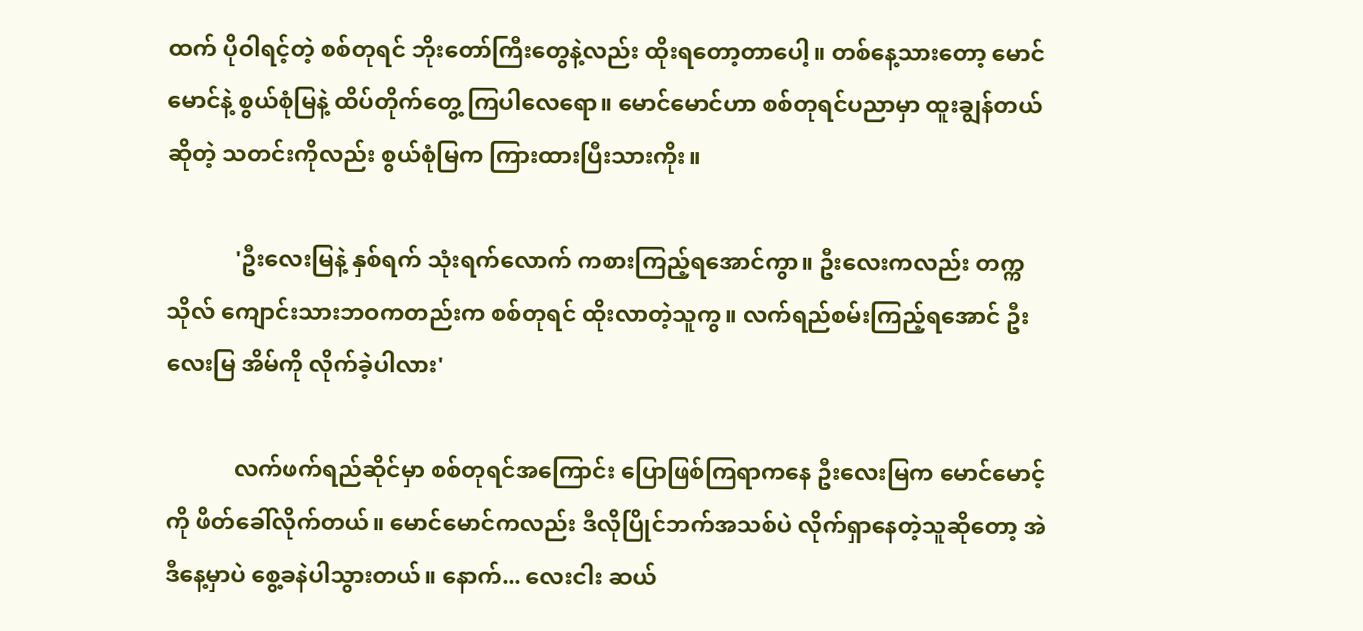ထက် ပိုဝါရင့်တဲ့ စစ်တုရင် ဘိုးတော်ကြီးတွေနဲ့လည်း ထိုးရတော့တာပေါ့။ တစ်နေ့သားတော့ မောင်မောင်နဲ့ စွယ်စုံမြနဲ့ ထိပ်တိုက်တွေ့ ကြပါလေရော။ မောင်မောင်ဟာ စစ်တုရင်ပညာမှာ ထူးချွန်တယ်ဆိုတဲ့ သတင်းကိုလည်း စွယ်စုံမြက ကြားထားပြီးသားကိုး။

            'ဦးလေးမြနဲ့ နှစ်ရက် သုံးရက်လောက် ကစားကြည့်ရအောင်ကွာ။ ဦးလေးကလည်း တက္ကသိုလ် ကျောင်းသားဘဝကတည်းက စစ်တုရင် ထိုးလာတဲ့သူကွ။ လက်ရည်စမ်းကြည့်ရအောင် ဦးလေးမြ အိမ်ကို လိုက်ခဲ့ပါလား'

            လက်ဖက်ရည်ဆိုင်မှာ စစ်တုရင်အကြောင်း ပြောဖြစ်ကြရာကနေ ဦးလေးမြက မောင်မောင့်ကို ဖိတ်ခေါ်လိုက်တယ်။ မောင်မောင်ကလည်း ဒီလိုပြိုင်ဘက်အသစ်ပဲ လိုက်ရှာနေတဲ့သူဆိုတော့ အဲဒီနေ့မှာပဲ စွေ့ခနဲပါသွားတယ်။ နောက်... လေးငါး ဆယ်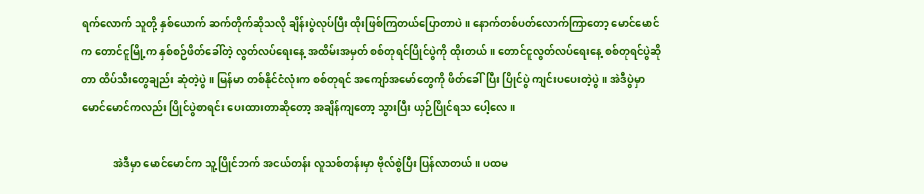ရက်လောက် သူတို့ နှစ်ယောက် ဆက်တိုက်ဆိုသလို ချိန်းပွဲလုပ်ပြီး ထိုးဖြစ်ကြတယ်ပြောတာပဲ။ နောက်တစ်ပတ်လောက်ကြာတော့ မောင်မောင်က တောင်ငူမြို့က နှစ်စဉ်ဖိတ်ခေါ်တဲ့ လွတ်လပ်ရေးနေ့ အထိမ်းအမှတ် စစ်တုရင်ပြိုင်ပွဲကို ထိုးတယ်။ တောင်ငူလွတ်လပ်ရေးနေ့ စစ်တုရင်ပွဲဆိုတာ ထိပ်သီးတွေချည်း ဆုံတဲ့ပွဲ။ မြန်မာ တစ်နိုင်ငံလုံးက စစ်တုရင် အကျော်အမော်တွေကို ဖိတ်ခေါ်ပြီး ပြိုင်ပွဲ ကျင်းပပေးတဲ့ပွဲ။ အဲဒီပွဲမှာ မောင်မောင်ကလည်း ပြိုင်ပွဲစာရင်း ပေးထားတာဆိုတော့ အချိန်ကျတော့ သွားပြီး ယှဉ်ပြိုင်ရသ ပေါ့လေ။

            အဲဒီမှာ မောင်မောင်က သူ့ပြိုင်ဘက် အငယ်တန်း လူသစ်တန်းမှာ ဗိုလ်စွဲပြီး ပြန်လာတယ်။ ပထမ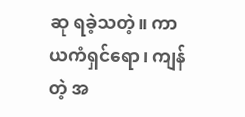ဆု ရခဲ့သတဲ့။ ကာယကံရှင်ရော၊ ကျန်တဲ့ အ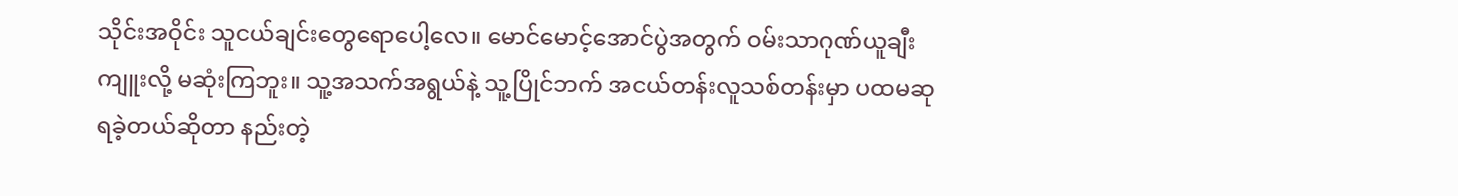သိုင်းအဝိုင်း သူငယ်ချင်းတွေရောပေါ့လေ။ မောင်မောင့်အောင်ပွဲအတွက် ဝမ်းသာဂုဏ်ယူချီးကျူးလို့ မဆုံးကြဘူး။ သူ့အသက်အရွယ်နဲ့ သူ့ပြိုင်ဘက် အငယ်တန်းလူသစ်တန်းမှာ ပထမဆု ရခဲ့တယ်ဆိုတာ နည်းတဲ့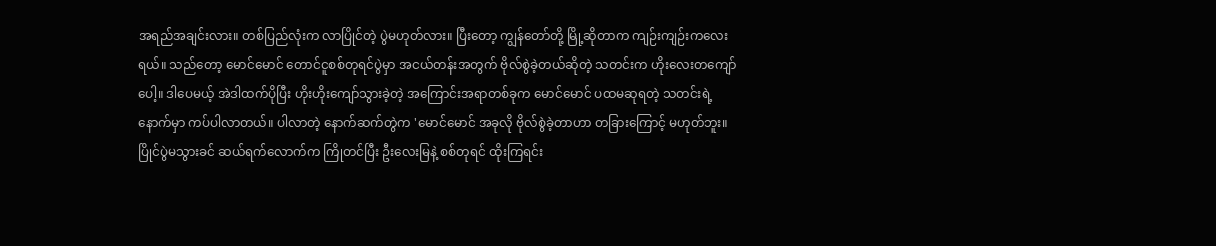အရည်အချင်းလား။ တစ်ပြည်လုံးက လာပြိုင်တဲ့ ပွဲမဟုတ်လား။ ပြီးတော့ ကျွန်တော်တို့ မြို့ဆိုတာက ကျဉ်းကျဉ်းကလေးရယ်။ သည်တော့ မောင်မောင် တောင်ငူစစ်တုရင်ပွဲမှာ အငယ်တန်းအတွက် ဗိုလ်စွဲခဲ့တယ်ဆိုတဲ့ သတင်းက ဟိုးလေးတကျော်ပေါ့။ ဒါပေမယ့် အဲဒါထက်ပိုပြီး ဟိုးဟိုးကျော်သွားခဲ့တဲ့ အကြောင်းအရာတစ်ခုက မောင်မောင် ပထမဆုရတဲ့ သတင်းရဲ့နောက်မှာ ကပ်ပါလာတယ်။ ပါလာတဲ့ နောက်ဆက်တွဲက 'မောင်မောင် အခုလို ဗိုလ်စွဲခဲ့တာဟာ တခြားကြောင့် မဟုတ်ဘူး။ ပြိုင်ပွဲမသွားခင် ဆယ်ရက်လောက်က ကြိုတင်ပြီး ဦးလေးမြနဲ့ စစ်တုရင် ထိုးကြရင်း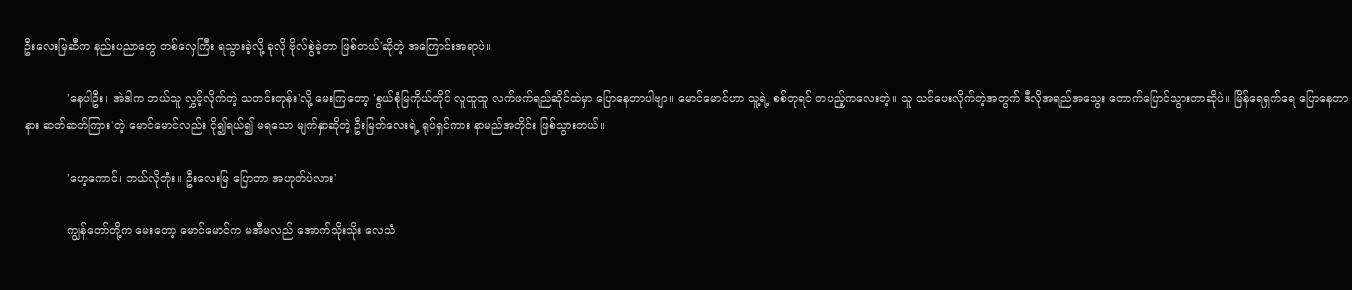ဦးလေးမြဆီက နည်းပညာတွေ တစ်လှေကြီး ရသွားခဲ့လို့ ခုလို ဗိုလ်စွဲခဲ့တာ ဖြစ်တယ်'ဆိုတဲ့ အကြောင်းအရာပဲ။

            'နေပါဦး၊ အဲဒါက ဘယ်သူ လွှင့်လိုက်တဲ့ သတင်းတုန်း'လို့ မေးကြတော့ 'စွယ်စုံမြကိုယ်တိုင် လူထူထူ လက်ဖက်ရည်ဆိုင်ထဲမှာ ပြောနေတာပါဗျာ။ မောင်မောင်ဟာ သူ့ရဲ့ စစ်တုရင် တပည့်ကလေးတဲ့။ သူ သင်ပေးလိုက်တဲ့အတွက် ဒီလိုအရည်အသွေး တောက်ပြောင်သွားတာဆိုပဲ။ မြိန်ရေရှက်ရေ ပြောနေတာ နား ဆတ်ဆတ်ကြား'တဲ့ မောင်မောင်လည်း ငို၍ရယ်၍ မရသော မျက်နှာဆိုတဲ့ ဦးမြတ်လေးရဲ့ ရုပ်ရှင်ကား နာမည်အတိုင်း ဖြစ်သွားတယ်။

            'ဟေ့ကောင်၊ ဘယ်လိုတုံး။ ဦးလေးမြ ပြောတာ အဟုတ်ပဲလား'

            ကျွန်တော်တို့က မေးတော့ မောင်မောင်က မအီမလည် အောက်သိုးသိုး လေသံ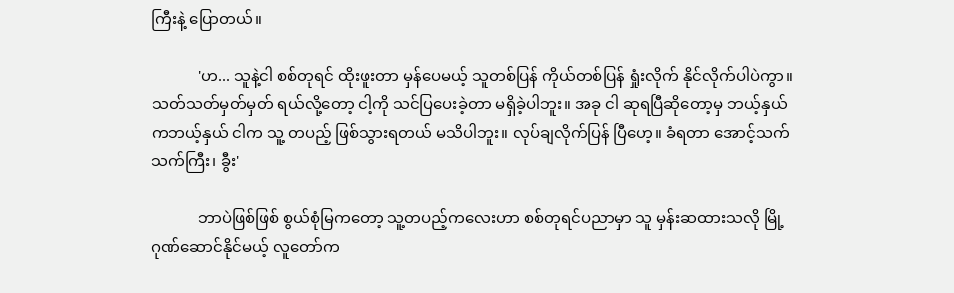ကြီးနဲ့ ပြောတယ်။

            'ဟ... သူနဲ့ငါ စစ်တုရင် ထိုးဖူးတာ မှန်ပေမယ့် သူတစ်ပြန် ကိုယ်တစ်ပြန် ရှုံးလိုက် နိုင်လိုက်ပါပဲကွာ။ သတ်သတ်မှတ်မှတ် ရယ်လို့တော့ ငါ့ကို သင်ပြပေးခဲ့တာ မရှိခဲ့ပါဘူး။ အခု ငါ ဆုရပြီဆိုတော့မှ ဘယ့်နှယ် ကဘယ့်နှယ် ငါက သူ့ တပည့် ဖြစ်သွားရတယ် မသိပါဘူး။ လုပ်ချလိုက်ပြန် ပြီဟေ့။ ခံရတာ အောင့်သက်သက်ကြီး၊ ခွီး'

            ဘာပဲဖြစ်ဖြစ် စွယ်စုံမြကတော့ သူ့တပည့်ကလေးဟာ စစ်တုရင်ပညာမှာ သူ မှန်းဆထားသလို မြို့ဂုဏ်ဆောင်နိုင်မယ့် လူတော်က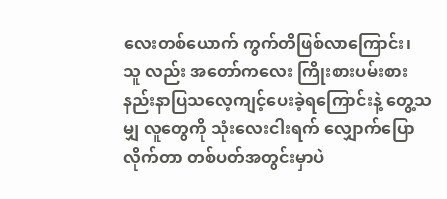လေးတစ်ယောက် ကွက်တိဖြစ်လာကြောင်း၊ သူ လည်း အတော်ကလေး ကြိုးစားပမ်းစား နည်းနာပြသလေ့ကျင့်ပေးခဲ့ရကြောင်းနဲ့ တွေ့သမျှ လူတွေကို သုံးလေးငါးရက် လျှောက်ပြောလိုက်တာ တစ်ပတ်အတွင်းမှာပဲ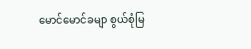မောင်မောင်ခမျာ စွယ်စုံမြ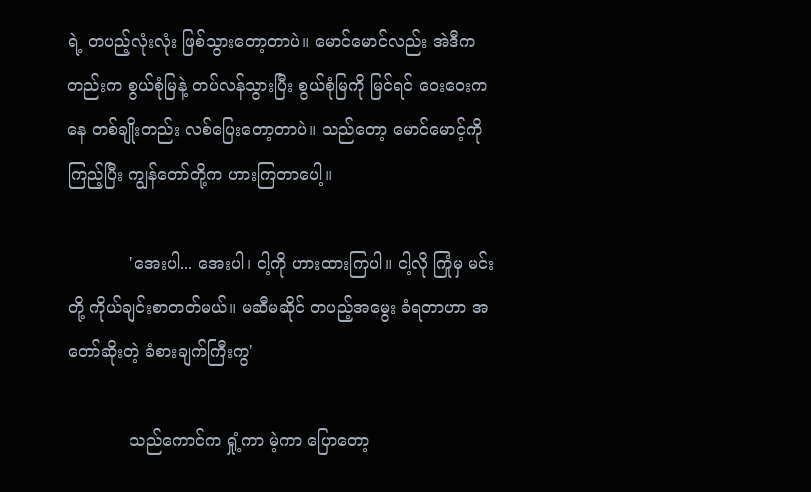ရဲ့ တပည့်လုံးလုံး ဖြစ်သွားတော့တာပဲ။ မောင်မောင်လည်း အဲဒီကတည်းက စွယ်စုံမြနဲ့ တပ်လန်သွားပြီး စွယ်စုံမြကို မြင်ရင် ဝေးဝေးကနေ တစ်ချိုးတည်း လစ်ပြေးတော့တာပဲ။ သည်တော့ မောင်မောင့်ကို ကြည့်ပြီး ကျွန်တော်တို့က ဟားကြတာပေါ့။

            'အေးပါ... အေးပါ၊ ငါ့ကို ဟားထားကြပါ။ ငါ့လို ကြုံမှ မင်းတို့ ကိုယ်ချင်းစာတတ်မယ်။ မဆီမဆိုင် တပည့်အမွေး ခံရတာဟာ အတော်ဆိုးတဲ့ ခံစားချက်ကြီးကွ'

            သည်ကောင်က ရှုံ့ကာ မဲ့ကာ ပြောတော့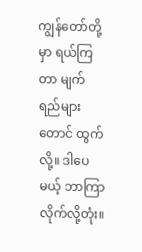ကျွန်တော်တို့မှာ ရယ်ကြတာ မျက်ရည်များတောင် ထွက်လို့။ ဒါပေမယ့် ဘာကြာလိုက်လို့တုံး။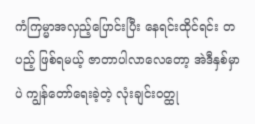ကံကြမ္မာအလှည့်ပြောင်းပြီး နေရင်းထိုင်ရင်း တပည့် ဖြစ်ရမယ့် ဇာတာပါလာလေတော့ အဲဒီနှစ်မှာပဲ ကျွန်တော်ရေးခဲ့တဲ့ လုံးချင်းဝတ္ထု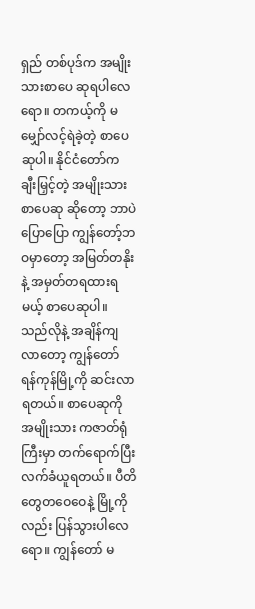ရှည် တစ်ပုဒ်က အမျိုးသားစာပေ ဆုရပါလေရော။ တကယ့်ကို မမျှော်လင့်ရဲခဲ့တဲ့ စာပေဆုပါ။ နိုင်ငံတော်က ချီးမြှင့်တဲ့ အမျိုးသားစာပေဆု ဆိုတော့ ဘာပဲပြောပြော ကျွန်တော့်ဘဝမှာတော့ အမြတ်တနိုးနဲ့ အမှတ်တရထားရမယ့် စာပေဆုပါ။ သည်လိုနဲ့ အချိန်ကျလာတော့ ကျွန်တော် ရန်ကုန်မြို့ကို ဆင်းလာရတယ်။ စာပေဆုကို အမျိုးသား ကဇာတ်ရုံကြီးမှာ တက်ရောက်ပြီး လက်ခံယူရတယ်။ ပီတိတွေတဝေဝေနဲ့ မြို့ကိုလည်း ပြန်သွားပါလေရော။ ကျွန်တော် မ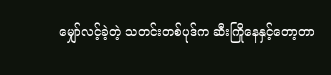မျှော်လင့်ခဲ့တဲ့ သတင်းတစ်ပုဒ်က ဆီးကြိုနေနှင့်တော့တာ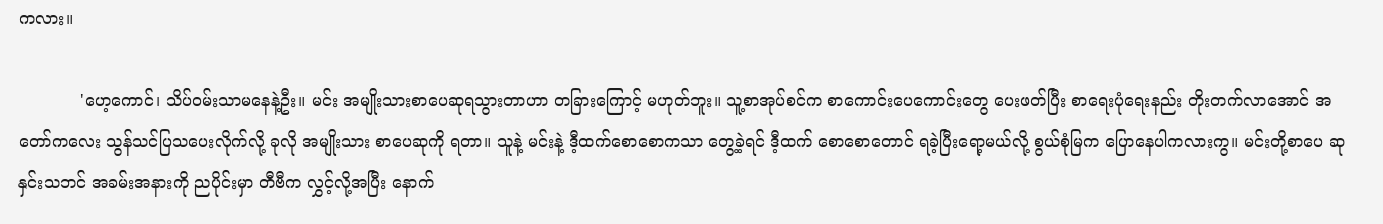ကလား။

            'ဟေ့ကောင်၊ သိပ်ဝမ်းသာမနေနဲ့ဦး။ မင်း အမျိုးသားစာပေဆုရသွားတာဟာ တခြားကြောင့် မဟုတ်ဘူး။ သူ့စာအုပ်စင်က စာကောင်းပေကောင်းတွေ ပေးဖတ်ပြီး စာရေးပုံရေးနည်း တိုးတက်လာအောင် အတော်ကလေး သွန်သင်ပြသပေးလိုက်လို့ ခုလို အမျိုးသား စာပေဆုကို ရတာ။ သူနဲ့ မင်းနဲ့ ဒီ့ထက်စောစောကသာ တွေ့ခဲ့ရင် ဒီ့ထက် စောစောတောင် ရခဲ့ပြီးရော့မယ်လို့ စွယ်စုံမြက ပြောနေပါကလားကွ။ မင်းတို့စာပေ ဆုနှင်းသဘင် အခမ်းအနားကို ညပိုင်းမှာ တီဗီက လွှင့်လို့အပြီး နောက်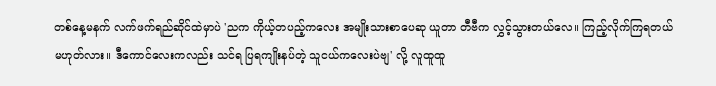တစ်နေ့မနက် လက်ဖက်ရည်ဆိုင်ထဲမှာပဲ 'ညက ကိုယ့်တပည့်ကလေး အမျိုးသားစာပေဆု ယူတာ တီဗီက လွှင့်သွားတယ်လေ။ ကြည့်လိုက်ကြရတယ် မဟုတ်လား။ ဒီကောင်လေးကလည်း သင်ရ ပြရကျိုးနပ်တဲ့ သူငယ်ကလေးပဲဗျ' လို့ လူထူထူ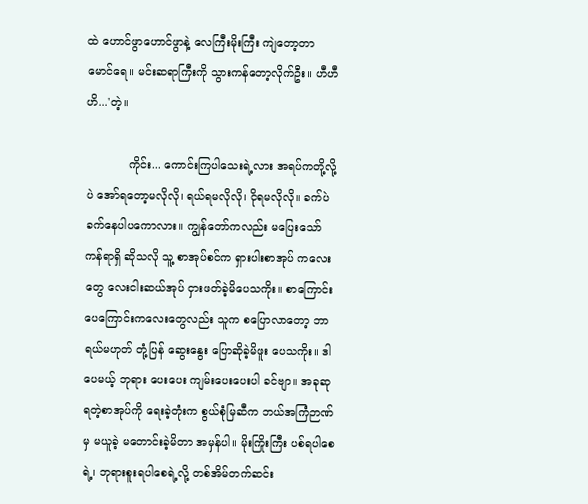ထဲ ဟောင်ဖွာဟောင်ဖွာနဲ့ လေကြီးမိုးကြီး ကျဲတော့တာ မောင်ရေ။ မင်းဆရာကြီးကို သွားကန်တော့လိုက်ဦး။ ဟီဟီဟိ...'တဲ့။

            ကိုင်း... ကောင်းကြပါသေးရဲ့လား အရပ်ကတို့လို့ပဲ အော်ရတော့မလိုလို၊ ရယ်ရမလိုလို၊ ငိုရမလိုလို။ ခက်ပဲခက်နေပါပကောလား။ ကျွန်တော်ကလည်း မပြေးသော်ကန်ရာရှိ ဆိုသလို သူ့ စာအုပ်စင်က ရှားပါးစာအုပ် ကလေးတွေ လေးငါးဆယ်အုပ် ငှားဖတ်ခဲ့မိပေသကိုး။ စာကြောင်း ပေကြောင်းကလေးတွေလည်း သူက စပြောလာတော့ ဘာရယ်မဟုတ် တုံ့ပြန် ဆွေးနွေး ပြောဆိုခဲ့မိဖူး ပေသကိုး။ ဒါပေမယ့် ဘုရား ပေးပေး ကျမ်းပေးပေးပါ ခင်ဗျာ။ အခုဆုရတဲ့စာအုပ်ကို ရေးခဲ့တုံးက စွယ်စုံမြဆီက ဘယ်အကြံဉာဏ်မှ မယူခဲ့ မတောင်းခဲ့မိတာ အမှန်ပါ။ မိုးကြိုးကြီး ပစ်ရပါစေရဲ့၊ ဘုရားစူးရပါစေရဲ့လို့ တစ်အိမ်တက်ဆင်း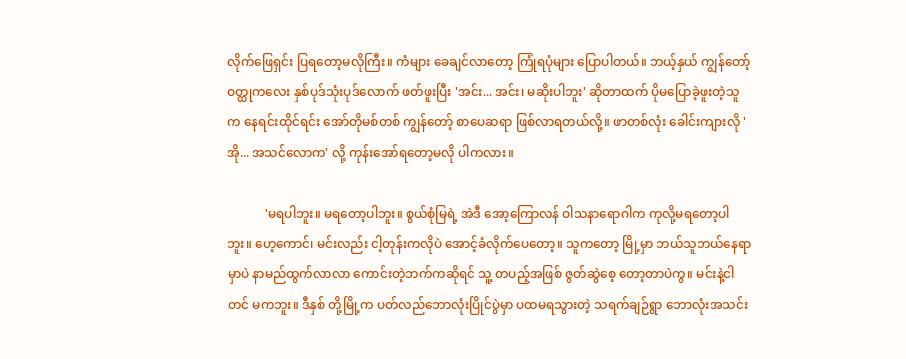လိုက်ဖြေရှင်း ပြရတော့မလိုကြီး။ ကံများ ခေချင်လာတော့ ကြုံရပုံများ ပြောပါတယ်။ ဘယ့်နှယ် ကျွန်တော့်ဝတ္ထုကလေး နှစ်ပုဒ်သုံးပုဒ်လောက် ဖတ်ဖူးပြီး 'အင်း... အင်း၊ မဆိုးပါဘူး' ဆိုတာထက် ပိုမပြောခဲ့ဖူးတဲ့သူက နေရင်းထိုင်ရင်း အော်တိုမစ်တစ် ကျွန်တော့် စာပေဆရာ ဖြစ်လာရတယ်လို့။ ဖာတစ်လုံး ခေါင်းကျားလို 'အို... အသင်လောက' လို့ ကုန်းအော်ရတော့မလို ပါကလား။

            'မရပါဘူး။ မရတော့ပါဘူး။ စွယ်စုံမြရဲ့ အဲဒီ အော့ကြောလန် ဝါသနာရောဂါက ကုလို့မရတော့ပါ ဘူး။ ဟေ့ကောင်၊ မင်းလည်း ငါ့တုန်းကလိုပဲ အောင့်ခံလိုက်ပေတော့။ သူကတော့ မြို့မှာ ဘယ်သူဘယ်နေရာမှာပဲ နာမည်ထွက်လာလာ ကောင်းတဲ့ဘက်ကဆိုရင် သူ့ တပည့်အဖြစ် ဇွတ်ဆွဲစေ့ တော့တာပဲကွ။ မင်းနဲ့ငါတင် မကဘူး။ ဒီနှစ် တို့မြို့က ပတ်လည်ဘောလုံးပြိုင်ပွဲမှာ ပထမရသွားတဲ့ သရက်ချဉ်ရွာ ဘောလုံးအသင်း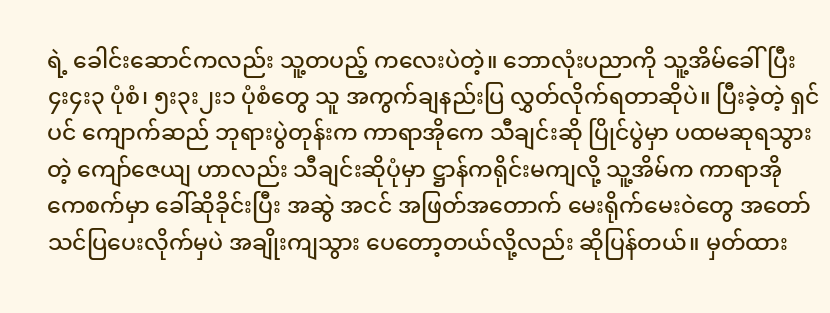ရဲ့ ခေါင်းဆောင်ကလည်း သူ့တပည့် ကလေးပဲတဲ့။ ဘောလုံးပညာကို သူ့အိမ်ခေါ်ပြီး ၄း၄း၃ ပုံစံ၊ ၅း၃း၂း၁ ပုံစံတွေ သူ အကွက်ချနည်းပြ လွှတ်လိုက်ရတာဆိုပဲ။ ပြီးခဲ့တဲ့ ရှင်ပင် ကျောက်ဆည် ဘုရားပွဲတုန်းက ကာရာအိုကေ သီချင်းဆို ပြိုင်ပွဲမှာ ပထမဆုရသွားတဲ့ ကျော်ဇေယျ ဟာလည်း သီချင်းဆိုပုံမှာ ဋ္ဌာန်ကရိုင်းမကျလို့ သူ့အိမ်က ကာရာအိုကေစက်မှာ ခေါ်ဆိုခိုင်းပြီး အဆွဲ အငင် အဖြတ်အတောက် မေးရိုက်မေးဝဲတွေ အတော်သင်ပြပေးလိုက်မှပဲ အချိုးကျသွား ပေတော့တယ်လို့လည်း ဆိုပြန်တယ်။ မှတ်ထား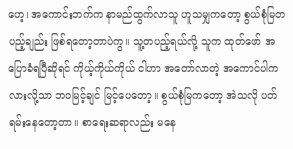ဟေ့၊ အကောင်းဘက်က နာမည်ထွက်လာသူ ဟူသမျှကတော့ စွယ်စုံမြတပည့်ချည်း ဖြစ်ရတော့တာပဲကွ။ သူ့တပည့်ရယ်လို့ သူက ထုတ်ဖော် အပြောခံရပြီဆိုရင် ကိုယ့်ကိုယ်ကိုယ် ငါဟာ အတော်လာတဲ့ အကောင်ပါကလားလို့သာ ဘဝမြင့်ချင် မြင့်ပေတော့။ စွယ်စုံမြကတော့ အဲသလို ပတ်ရမ်းနေတော့တာ။ စာရေးဆရာလည်း မနေ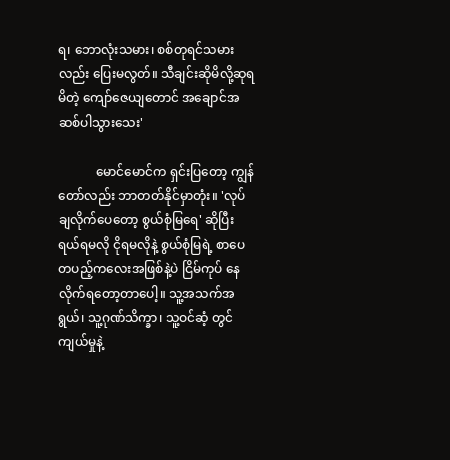ရ၊ ဘောလုံးသမား၊ စစ်တုရင်သမားလည်း ပြေးမလွတ်။ သီချင်းဆိုမိလို့ဆုရမိတဲ့ ကျော်ဇေယျတောင် အချောင်အဆစ်ပါသွားသေး'

            မောင်မောင်က ရှင်းပြတော့ ကျွန်တော်လည်း ဘာတတ်နိုင်မှာတုံး။ 'လုပ်ချလိုက်ပေတော့ စွယ်စုံမြရေ' ဆိုပြီး ရယ်ရမလို ငိုရမလိုနဲ့ စွယ်စုံမြရဲ့ စာပေတပည့်ကလေးအဖြစ်နဲ့ပဲ ငြိမ်ကုပ် နေလိုက်ရတော့တာပေါ့။ သူ့အသက်အရွယ်၊ သူ့ဂုဏ်သိက္ခာ၊ သူ့ဝင်ဆံ့ တွင်ကျယ်မှုနဲ့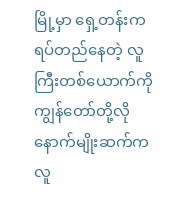မြို့မှာ ရှေ့တန်းက ရပ်တည်နေတဲ့ လူကြီးတစ်ယောက်ကို ကျွန်တော်တို့လို နောက်မျိုးဆက်က လူ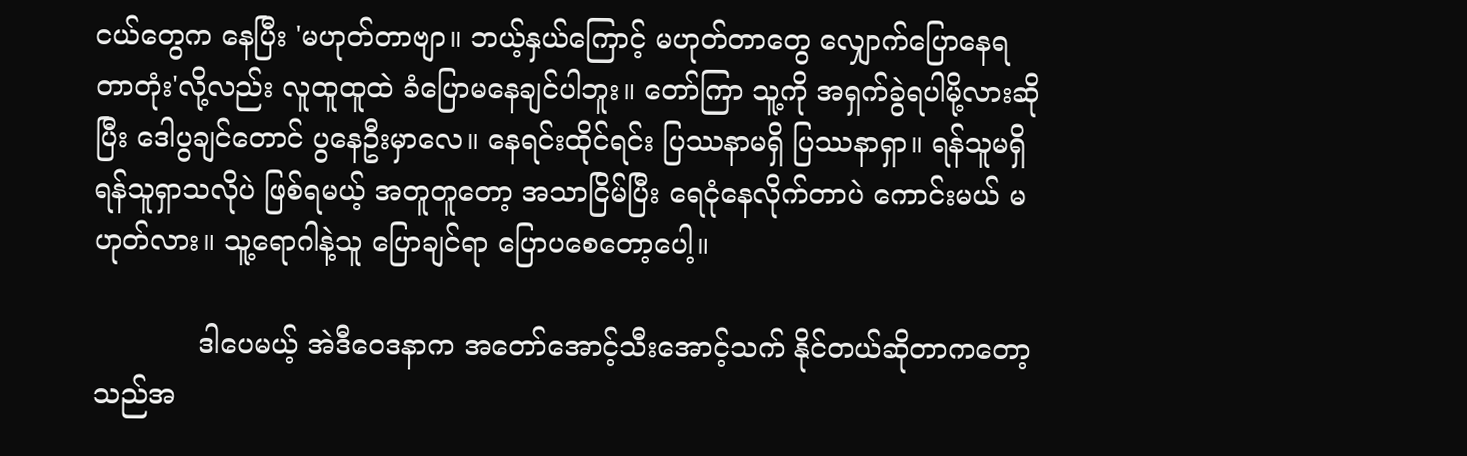ငယ်တွေက နေပြီး 'မဟုတ်တာဗျာ။ ဘယ့်နှယ်ကြောင့် မဟုတ်တာတွေ လျှောက်ပြောနေရတာတုံး'လို့လည်း လူထူထူထဲ ခံပြောမနေချင်ပါဘူး။ တော်ကြာ သူ့ကို အရှက်ခွဲရပါမို့လားဆိုပြီး ဒေါပွချင်တောင် ပွနေဦးမှာလေ။ နေရင်းထိုင်ရင်း ပြဿနာမရှိ ပြဿနာရှာ။ ရန်သူမရှိ ရန်သူရှာသလိုပဲ ဖြစ်ရမယ့် အတူတူတော့ အသာငြိမ်ပြီး ရေငုံနေလိုက်တာပဲ ကောင်းမယ် မဟုတ်လား။ သူ့ရောဂါနဲ့သူ ပြောချင်ရာ ပြောပစေတော့ပေါ့။

            ဒါပေမယ့် အဲဒီဝေဒနာက အတော်အောင့်သီးအောင့်သက် နိုင်တယ်ဆိုတာကတော့ သည်အ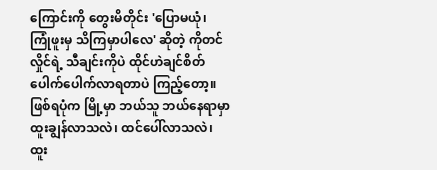ကြောင်းကို တွေးမိတိုင်း 'ပြောမယုံ၊ ကြုံဖူးမှ သိကြမှာပါလေ' ဆိုတဲ့ ကိုတင်လှိုင်ရဲ့ သီချင်းကိုပဲ ထိုင်ဟဲချင်စိတ် ပေါက်ပေါက်လာရတာပဲ ကြည့်တော့။ ဖြစ်ရပုံက မြို့မှာ ဘယ်သူ ဘယ်နေရာမှာ ထူးချွန်လာသလဲ၊ ထင်ပေါ်လာသလဲ၊ ထူး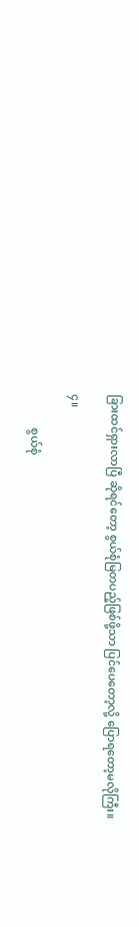ခြားထင်ရှားလာပြီ ဆိုရင်တော့ စွယ်စုံမြတပည့်ဖြစ်ဖို့သာ ပြင်ပေတော့လို့ ပြောရတော့မလိုကြီး။

၄။

            စွယ်စုံ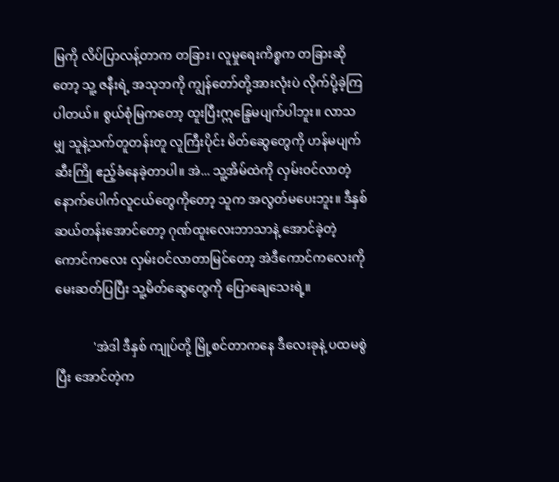မြကို လိပ်ပြာလန့်တာက တခြား၊ လူမှုရေးကိစ္စက တခြားဆိုတော့ သူ့ ဇနီးရဲ့ အသုဘကို ကျွန်တော်တို့အားလုံးပဲ လိုက်ပို့ခဲ့ကြပါတယ်။ စွယ်စုံမြကတော့ ထူးပြီးဣန္ဒြေမပျက်ပါဘူး။ လာသမျှ သူနဲ့သက်တူတန်းတူ လူကြီးပိုင်း မိတ်ဆွေတွေကို ဟန်မပျက် ဆီးကြို ဧည့်ခံနေခဲ့တာပါ။ အဲ... သူ့အိမ်ထဲကို လှမ်းဝင်လာတဲ့ နောက်ပေါက်လူငယ်တွေကိုတော့ သူက အလွတ်မပေးဘူး။ ဒီနှစ် ဆယ်တန်းအောင်တော့ ဂုဏ်ထူးလေးဘာသာနဲ့ အောင်ခဲ့တဲ့ ကောင်ကလေး လှမ်းဝင်လာတာမြင်တော့ အဲဒီကောင်ကလေးကို မေးဆတ်ပြပြီး သူ့မိတ်ဆွေတွေကို ပြောချေသေးရဲ့။

            'အဲဒါ ဒီနှစ် ကျုပ်တို့ မြို့စင်တာကနေ ဒီလေးခုနဲ့ ပထမစွဲပြီး အောင်တဲ့က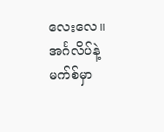လေးလေ။ အင်္ဂလိပ်နဲ့မက်စ်မှာ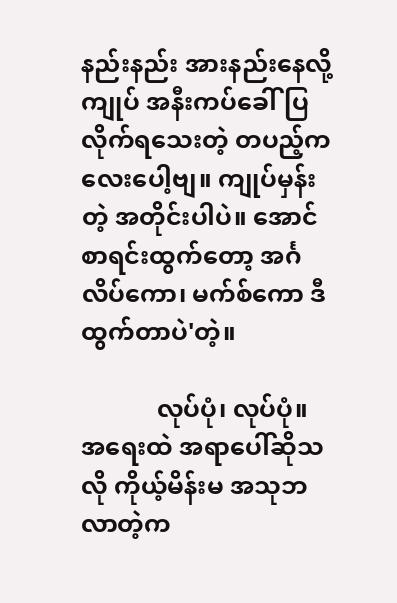နည်းနည်း အားနည်းနေလို့ ကျုပ် အနီးကပ်ခေါ်ပြလိုက်ရသေးတဲ့ တပည့်ကလေးပေါ့ဗျ။ ကျုပ်မှန်းတဲ့ အတိုင်းပါပဲ။ အောင်စာရင်းထွက်တော့ အင်္ဂလိပ်ကော၊ မက်စ်ကော ဒီထွက်တာပဲ'တဲ့။

            လုပ်ပုံ၊ လုပ်ပုံ။ အရေးထဲ အရာပေါ်ဆိုသလို ကိုယ့်မိန်းမ အသုဘလာတဲ့က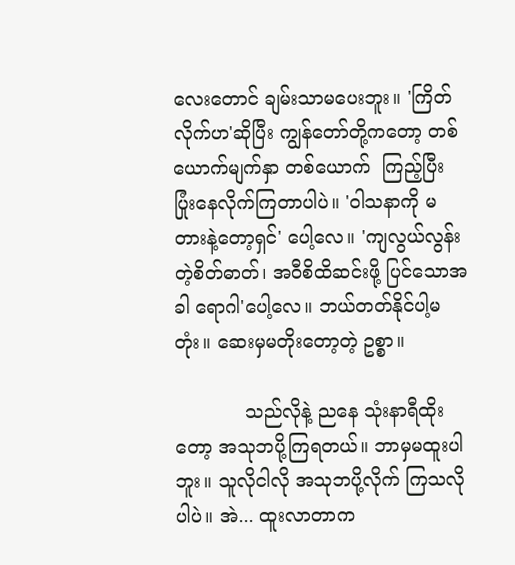လေးတောင် ချမ်းသာမပေးဘူး။ 'ကြိတ်လိုက်ဟ'ဆိုပြီး ကျွန်တော်တို့ကတော့ တစ်ယောက်မျက်နှာ တစ်ယောက်  ကြည့်ပြီး ပြုံးနေလိုက်ကြတာပါပဲ။ 'ဝါသနာကို မတားနဲ့တော့ရှင်' ပေါ့လေ။ 'ကျလွယ်လွန်းတဲ့စိတ်ဓာတ်၊ အဝီစိထိဆင်းဖို့ ပြင်သောအခါ ရောဂါ'ပေါ့လေ။ ဘယ်တတ်နိုင်ပါ့မတုံး။ ဆေးမှမတိုးတော့တဲ့ ဥစ္စာ။

            သည်လိုနဲ့ ညနေ သုံးနာရီထိုးတော့ အသုဘပို့ကြရတယ်။ ဘာမှမထူးပါဘူး။ သူလိုငါလို အသုဘပို့လိုက် ကြသလိုပါပဲ။ အဲ... ထူးလာတာက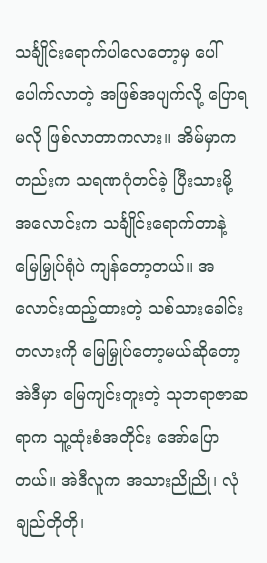သင်္ချိုင်းရောက်ပါလေတော့မှ ပေါ်ပေါက်လာတဲ့ အဖြစ်အပျက်လို့ ပြောရမလို ဖြစ်လာတာကလား။ အိမ်မှာကတည်းက သရဏဂုံတင်ခဲ့ ပြီးသားမို့ အလောင်းက သင်္ချိုင်းရောက်တာနဲ့ မြေမြှုပ်ရုံပဲ ကျန်တော့တယ်။ အလောင်းထည့်ထားတဲ့ သစ်သားခေါင်းတလားကို မြေမြှုပ်တော့မယ်ဆိုတော့ အဲဒီမှာ မြေကျင်းတူးတဲ့ သုဘရာဇာဆရာက သူ့ထုံးစံအတိုင်း အော်ပြောတယ်။ အဲဒီလူက အသားညိုညို၊ လုံချည်တိုတို၊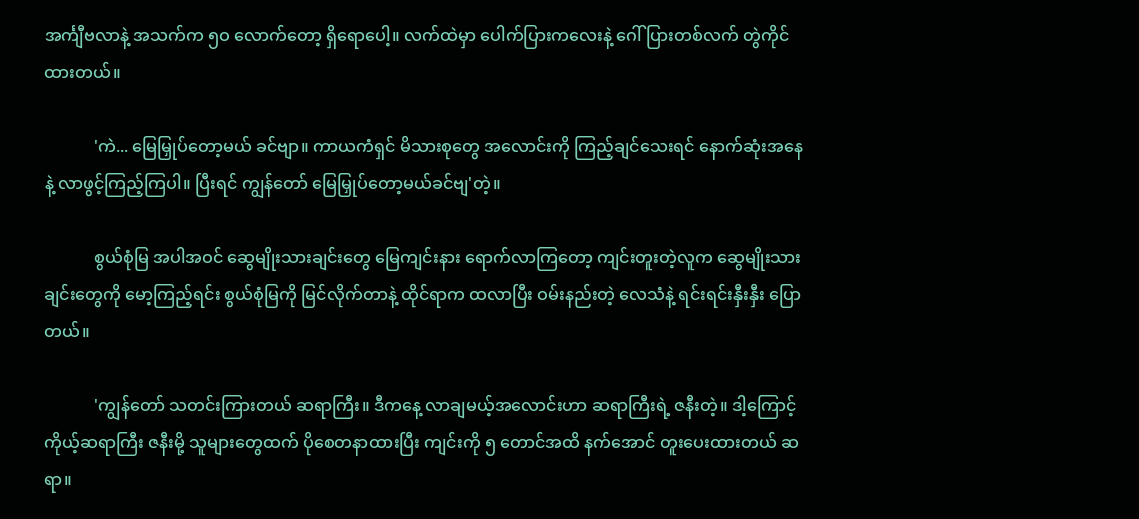အင်္ကျီဗလာနဲ့ အသက်က ၅ဝ လောက်တော့ ရှိရောပေါ့။ လက်ထဲမှာ ပေါက်ပြားကလေးနဲ့ ဂေါ်ပြားတစ်လက် တွဲကိုင်ထားတယ်။

            'ကဲ... မြေမြှုပ်တော့မယ် ခင်ဗျာ။ ကာယကံရှင် မိသားစုတွေ အလောင်းကို ကြည့်ချင်သေးရင် နောက်ဆုံးအနေနဲ့ လာဖွင့်ကြည့်ကြပါ။ ပြီးရင် ကျွန်တော် မြေမြှုပ်တော့မယ်ခင်ဗျ'တဲ့။

            စွယ်စုံမြ အပါအဝင် ဆွေမျိုးသားချင်းတွေ မြေကျင်းနား ရောက်လာကြတော့ ကျင်းတူးတဲ့လူက ဆွေမျိုးသားချင်းတွေကို မော့ကြည့်ရင်း စွယ်စုံမြကို မြင်လိုက်တာနဲ့ ထိုင်ရာက ထလာပြီး ဝမ်းနည်းတဲ့ လေသံနဲ့ ရင်းရင်းနှီးနှီး ပြောတယ်။

            'ကျွန်တော် သတင်းကြားတယ် ဆရာကြီး။ ဒီကနေ့ လာချမယ့်အလောင်းဟာ ဆရာကြီးရဲ့ ဇနီးတဲ့။ ဒါ့ကြောင့် ကိုယ့်ဆရာကြီး ဇနီးမို့ သူများတွေထက် ပိုစေတနာထားပြီး ကျင်းကို ၅ တောင်အထိ နက်အောင် တူးပေးထားတယ် ဆရာ။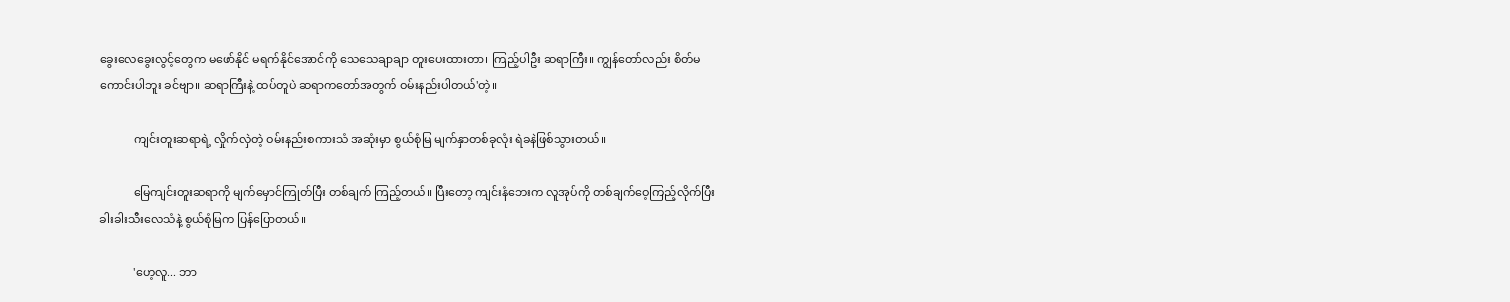ခွေးလေခွေးလွင့်တွေက မဖော်နိုင် မရက်နိုင်အောင်ကို သေသေချာချာ တူးပေးထားတာ၊ ကြည့်ပါဦး ဆရာကြီး။ ကျွန်တော်လည်း စိတ်မကောင်းပါဘူး ခင်ဗျာ။ ဆရာကြီးနဲ့ ထပ်တူပဲ ဆရာကတော်အတွက် ဝမ်းနည်းပါတယ်'တဲ့။

            ကျင်းတူးဆရာရဲ့ လှိုက်လှဲတဲ့ ဝမ်းနည်းစကားသံ အဆုံးမှာ စွယ်စုံမြ မျက်နှာတစ်ခုလုံး ရဲခနဲဖြစ်သွားတယ်။

            မြေကျင်းတူးဆရာကို မျက်မှောင်ကြုတ်ပြီး တစ်ချက် ကြည့်တယ်။ ပြီးတော့ ကျင်းနံဘေးက လူအုပ်ကို တစ်ချက်ဝေ့ကြည့်လိုက်ပြီး ခါးခါးသီးလေသံနဲ့ စွယ်စုံမြက ပြန်ပြောတယ်။

            'ဟေ့လူ... ဘာ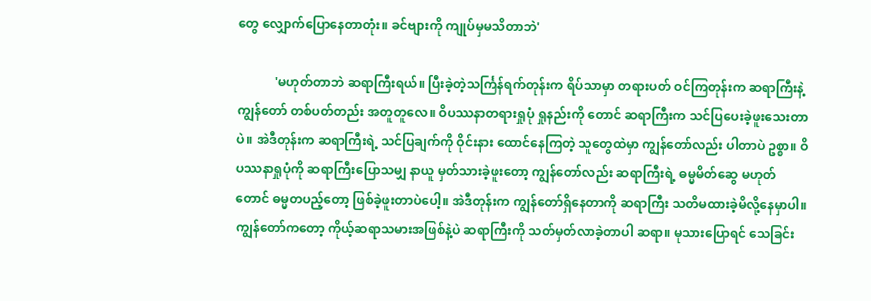တွေ လျှောက်ပြောနေတာတုံး။ ခင်ဗျားကို ကျုပ်မှမသိတာဘဲ'

            'မဟုတ်တာဘဲ ဆရာကြီးရယ်။ ပြီးခဲ့တဲ့သင်္ကြန်ရက်တုန်းက ရိပ်သာမှာ တရားပတ် ဝင်ကြတုန်းက ဆရာကြီးနဲ့ ကျွန်တော် တစ်ပတ်တည်း အတူတူလေ။ ဝိပဿနာတရားရှုပုံ ရှုနည်းကို တောင် ဆရာကြီးက သင်ပြပေးခဲ့ဖူးသေးတာပဲ။ အဲဒီတုန်းက ဆရာကြီးရဲ့ သင်ပြချက်ကို ဝိုင်းနား ထောင်နေကြတဲ့ သူတွေထဲမှာ ကျွန်တော်လည်း ပါတာပဲ ဥစ္စာ။ ဝိပဿနာရှုပုံကို ဆရာကြီးပြောသမျှ နာယူ မှတ်သားခဲ့ဖူးတော့ ကျွန်တော်လည်း ဆရာကြီးရဲ့ ဓမ္မမိတ်ဆွေ မဟုတ်တောင် ဓမ္မတပည့်တော့ ဖြစ်ခဲ့ဖူးတာပဲပေါ့။ အဲဒီတုန်းက ကျွန်တော်ရှိနေတာကို ဆရာကြီး သတိမထားခဲ့မိလို့နေမှာပါ။ ကျွန်တော်ကတော့ ကိုယ့်ဆရာသမားအဖြစ်နဲ့ပဲ ဆရာကြီးကို သတ်မှတ်လာခဲ့တာပါ ဆရာ။ မုသားပြောရင် သေခြင်း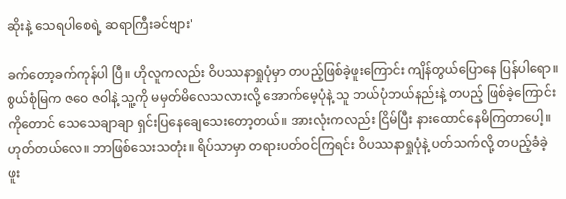ဆိုးနဲ့ သေရပါစေရဲ့ ဆရာကြီးခင်ဗျား'

ခက်တော့ခက်ကုန်ပါ ပြီ။ ဟိုလူကလည်း ဝိပဿနာရှုပုံမှာ တပည့်ဖြစ်ခဲ့ဖူးကြောင်း ကျိန်တွယ်ပြောနေ ပြန်ပါရော။ စွယ်စုံမြက ဇဝေ ဇဝါနဲ့ သူ့ကို မမှတ်မိလေသလားလို့ အောက်မေ့ပုံနဲ့ သူ ဘယ်ပုံဘယ်နည်းနဲ့ တပည့် ဖြစ်ခဲ့ကြောင်းကိုတောင် သေသေချာချာ ရှင်းပြနေချေသေးတော့တယ်။ အားလုံးကလည်း ငြိမ်ပြီး နားထောင်နေမိကြတာပေါ့။ ဟုတ်တယ်လေ။ ဘာဖြစ်သေးသတုံး။ ရိပ်သာမှာ တရားပတ်ဝင်ကြရင်း ဝိပဿနာရှုပုံနဲ့ ပတ်သက်လို့ တပည့်ခံခဲ့ဖူး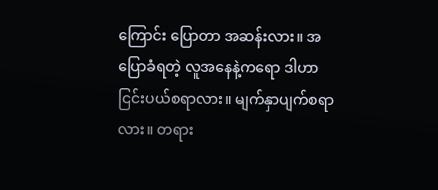ကြောင်း ပြောတာ အဆန်းလား။ အပြောခံရတဲ့ လူအနေနဲ့ကရော ဒါဟာ ငြင်းပယ်စရာလား။ မျက်နှာပျက်စရာလား။ တရား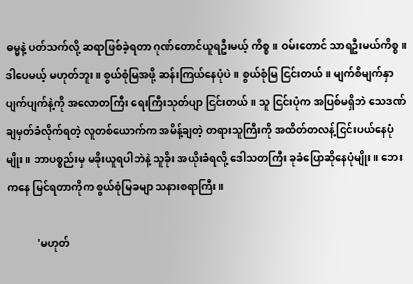ဓမ္မနဲ့ ပတ်သက်လို့ ဆရာဖြစ်ခဲ့ရတာ ဂုဏ်တောင်ယူရဦးမယ့် ကိစ္စ။ ဝမ်းတောင် သာရဦးမယ်ကိစ္စ။ ဒါပေမယ့် မဟုတ်ဘူး။ စွယ်စုံမြအဖို့ ဆန်းကြယ်နေပုံပဲ။ စွယ်စုံမြ ငြင်းတယ်။ မျက်စိမျက်နှာပျက်ပျက်နဲ့ကို အလောတကြီး ရေးကြီးသုတ်ပျာ ငြင်းတယ်။ သူ ငြင်းပုံက အပြစ်မရှိဘဲ သေဒဏ်ချမှတ်ခံလိုက်ရတဲ့ လူတစ်ယောက်က အမိန့်ချတဲ့ တရားသူကြီးကို အထိတ်တလန့်ငြင်းပယ်နေပုံမျိုး။ ဘာပစ္စည်းမှ မခိုးယူရပါဘဲနဲ့ သူခိုး အယိုးခံရလို့ ဒေါသတကြီး ခုခံပြောဆိုနေပုံမျိုး။ ဘေးကနေ မြင်ရတာကိုက စွယ်စုံမြခမျာ သနားစရာကြီး။

            'မဟုတ်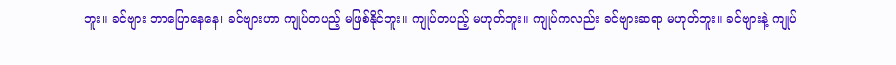ဘူး။ ခင်ဗျား ဘာပြောနေနေ၊ ခင်ဗျားဟာ ကျုပ်တပည့် မဖြစ်နိုင်ဘူး။ ကျုပ်တပည့် မဟုတ်ဘူး။ ကျုပ်ကလည်း ခင်ဗျားဆရာ မဟုတ်ဘူး။ ခင်ဗျားနဲ့ ကျုပ်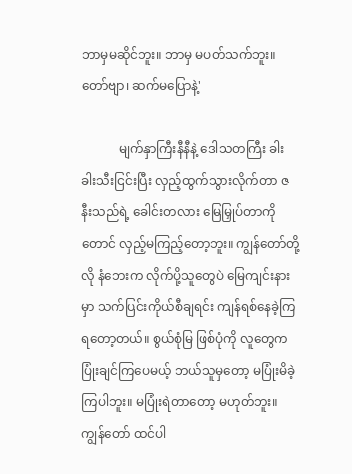ဘာမှမဆိုင်ဘူး။ ဘာမှ မပတ်သက်ဘူး။ တော်ဗျာ၊ ဆက်မပြောနဲ့'

            မျက်နှာကြီးနီနီနဲ့ ဒေါသတကြီး ခါးခါးသီးငြင်းပြီး လှည့်ထွက်သွားလိုက်တာ ဇနီးသည်ရဲ့ ခေါင်းတလား မြေမြှုပ်တာကိုတောင် လှည့်မကြည့်တော့ဘူး။ ကျွန်တော်တို့လို နံဘေးက လိုက်ပို့သူတွေပဲ မြေကျင်းနားမှာ သက်ပြင်းကိုယ်စီချရင်း ကျန်ရစ်နေခဲ့ကြရတော့တယ်။ စွယ်စုံမြ ဖြစ်ပုံကို လူတွေက ပြုံးချင်ကြပေမယ့် ဘယ်သူမှတော့ မပြုံးမိခဲ့ကြပါဘူး။ မပြုံးရဲတာတော့ မဟုတ်ဘူး။ ကျွန်တော် ထင်ပါ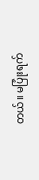တယ်။ မပြုံးရက်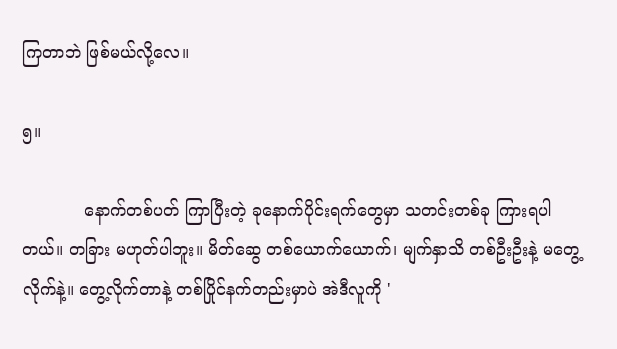ကြတာဘဲ ဖြစ်မယ်လို့လေ။

၅။

            နောက်တစ်ပတ် ကြာပြီးတဲ့ ခုနောက်ပိုင်းရက်တွေမှာ သတင်းတစ်ခု ကြားရပါတယ်။ တခြား မဟုတ်ပါဘူး။ မိတ်ဆွေ တစ်ယောက်ယောက်၊ မျက်နှာသိ တစ်ဦးဦးနဲ့ မတွေ့လိုက်နဲ့။ တွေ့လိုက်တာနဲ့ တစ်ပြိုင်နက်တည်းမှာပဲ အဲဒီလူကို '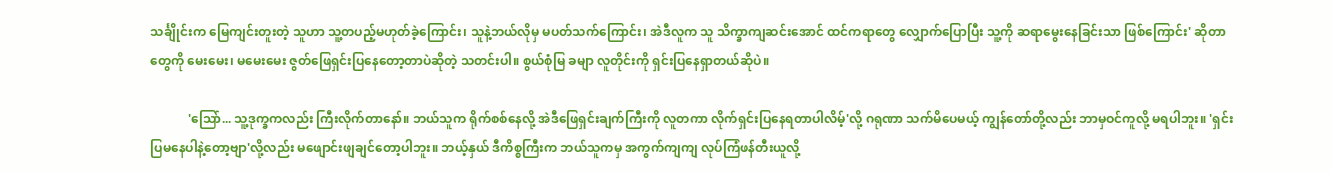သင်္ချိုင်းက မြေကျင်းတူးတဲ့ သူဟာ သူ့တပည့်မဟုတ်ခဲ့ကြောင်း၊ သူနဲ့ဘယ်လိုမှ မပတ်သက်ကြောင်း၊ အဲဒီလူက သူ သိက္ခာကျဆင်းအောင် ထင်ကရာတွေ လျှောက်ပြောပြီး သူ့ကို ဆရာမွေးနေခြင်းသာ ဖြစ်ကြောင်း' ဆိုတာတွေကို မေးမေး၊ မမေးမေး ဇွတ်ဖြေရှင်းပြနေတော့တာပဲဆိုတဲ့ သတင်းပါ။ စွယ်စုံမြ ခမျာ လူတိုင်းကို ရှင်းပြနေရှာတယ်ဆိုပဲ။

            'သြော်... သူ့ဒုက္ခကလည်း ကြီးလိုက်တာနော်။ ဘယ်သူက ရိုက်စစ်နေလို့ အဲဒီဖြေရှင်းချက်ကြီးကို လူတကာ လိုက်ရှင်းပြနေရတာပါလိမ့်'လို့ ဂရုဏာ သက်မိပေမယ့် ကျွန်တော်တို့လည်း ဘာမှဝင်ကူလို့ မရပါဘူး။ 'ရှင်းပြမနေပါနဲ့တော့ဗျာ'လို့လည်း မဖျောင်းဖျချင်တော့ပါဘူး။ ဘယ့်နှယ် ဒီကိစ္စကြီးက ဘယ်သူကမှ အကွက်ကျကျ လုပ်ကြံဖန်တီးယူလို့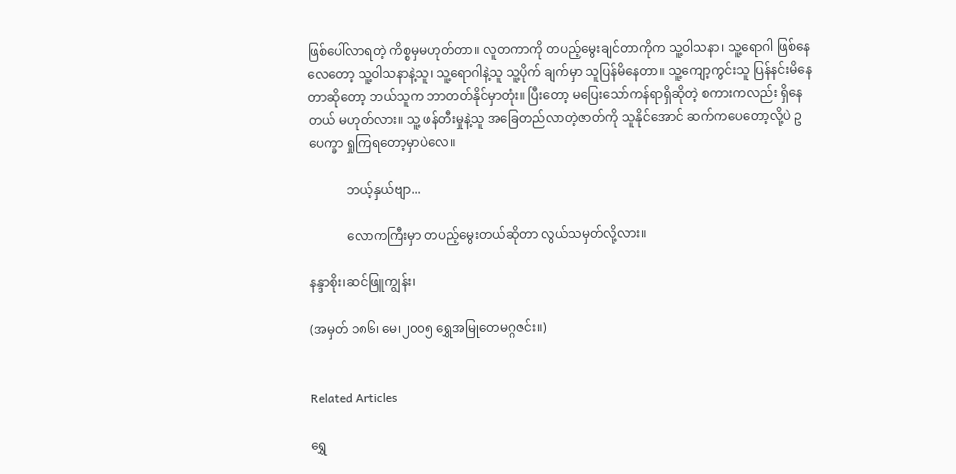ဖြစ်ပေါ်လာရတဲ့ ကိစ္စမှမဟုတ်တာ။ လူတကာကို တပည့်မွေးချင်တာကိုက သူ့ဝါသနာ၊ သူ့ရောဂါ ဖြစ်နေလေတော့ သူ့ဝါသနာနဲ့သူ၊ သူ့ရောဂါနဲ့သူ သူ့ပိုက် ချက်မှာ သူပြန်မိနေတာ။ သူ့ကျော့ကွင်းသူ ပြန်နင်းမိနေတာဆိုတော့ ဘယ်သူက ဘာတတ်နိုင်မှာတုံး။ ပြီးတော့ မပြေးသော်ကန်ရာရှိဆိုတဲ့ စကားကလည်း ရှိနေတယ် မဟုတ်လား။ သူ့ ဖန်တီးမှုနဲ့သူ အခြေတည်လာတဲ့ဇာတ်ကို သူနိုင်အောင် ဆက်ကပေတော့လို့ပဲ ဥပေက္ခာ ရှုကြရတော့မှာပဲလေ။

            ဘယ့်နှယ်ဗျာ...

            လောကကြီးမှာ တပည့်မွေးတယ်ဆိုတာ လွယ်သမှတ်လို့လား။

နန္ဒာစိုး၊ဆင်ဖြူကျွန်း၊

(အမှတ် ၁၈၆၊ မေ၊၂၀၀၅ ရွှေအမြုတေမဂ္ဂဇင်း။)


Related Articles

ရွှေ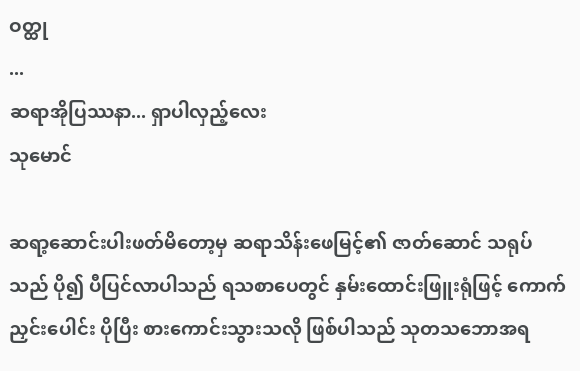ဝတ္ထု
...
ဆရာအိုပြဿနာ... ရှာပါလှည့်လေး
သုမောင်

ဆရာ့ဆောင်းပါးဖတ်မိတော့မှ ဆရာသိန်းဖေမြင့်၏ ဇာတ်ဆောင် သရုပ်သည် ပို၍ ပီပြင်လာပါသည် ရသစာပေတွင် နှမ်းထောင်းဖြူးရုံဖြင့် ကောက်ညှင်းပေါင်း ပိုပြီး စားကောင်းသွားသလို ဖြစ်ပါသည် သုတသဘောအရ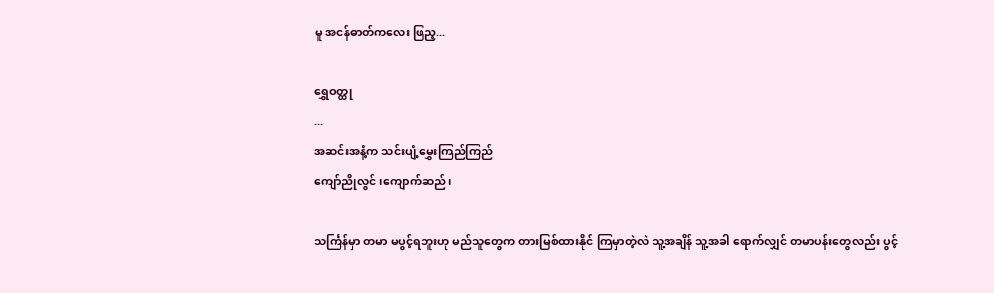မူ အငန်ဓာတ်ကလေး ဖြည့...

ရွှေဝတ္ထု
...
အဆင်းအနံ့က သင်းပျံ့မွှေးကြည်ကြည်
ကျော်ညိုလွင် ၊ကျောက်ဆည်၊

သင်္ကြန်မှာ တမာ မပွင့်ရဘူးဟု မည်သူတွေက တားမြစ်ထားနိုင် ကြမှာတဲ့လဲ သူ့အချိန် သူ့အခါ ရောက်လျှင် တမာပန်းတွေလည်း ပွင့်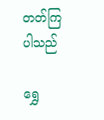တတ်ကြပါသည်

ရွှေ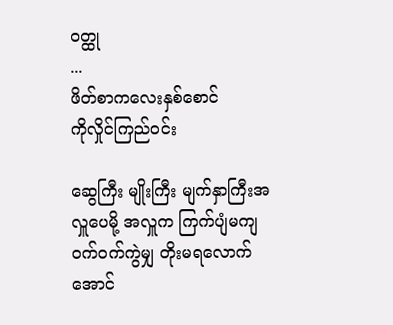ဝတ္ထု
...
ဖိတ်စာကလေးနှစ်စောင်
ကိုလှိုင်ကြည်ဝင်း

ဆွေကြီး မျိုးကြီး မျက်နှာကြီးအလှူပေမို့ အလှူက ကြက်ပျံမကျ ဝက်ဝက်ကွဲမျှ တိုးမရလောက်အောင်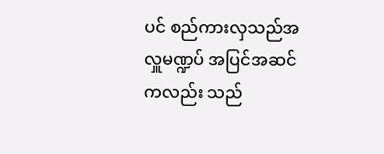ပင် စည်ကားလှသည်အလှူမဏ္ဍပ် အပြင်အဆင်ကလည်း သည်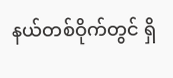နယ်တစ်ဝိုက်တွင် ရှိ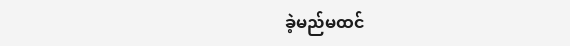ခဲ့မည်မထင်